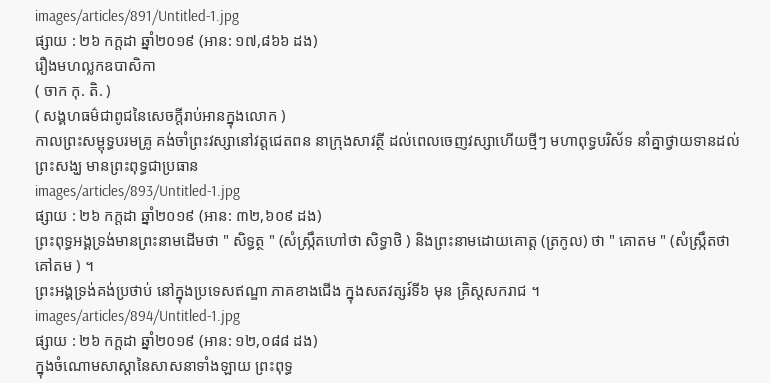images/articles/891/Untitled-1.jpg
ផ្សាយ : ២៦ កក្តដា ឆ្នាំ២០១៩ (អាន: ១៧,៨៦៦ ដង)
រឿងមហល្លកឧបាសិកា
( ចាក កុ. តិ. )
( សង្គហធម៌ជាពូជនៃសេចក្តីរាប់អានក្នុងលោក )
កាលព្រះសម្ពុទ្ធបរមគ្រូ គង់ចាំព្រះវស្សានៅវត្តជេតពន នាក្រុងសាវត្ថី ដល់ពេលចេញវស្សាហើយថ្មីៗ មហាពុទ្ធបរិស័ទ នាំគ្នាថ្វាយទានដល់ព្រះសង្ឃ មានព្រះពុទ្ធជាប្រធាន
images/articles/893/Untitled-1.jpg
ផ្សាយ : ២៦ កក្តដា ឆ្នាំ២០១៩ (អាន: ៣២,៦០៩ ដង)
ព្រះពុទ្ធអង្គទ្រង់មានព្រះនាមដើមថា " សិទ្ធត្ថ " (សំស្រ្កឹតហៅថា សិទ្ធាថិ ) និងព្រះនាមដោយគោត្ត (ត្រកូល) ថា " គោតម " (សំស្រ្កឹតថា គៅតម ) ។
ព្រះអង្គទ្រង់គង់ប្រថាប់ នៅក្នុងប្រទេសឥណ្ឌា ភាគខាងជើង ក្នុងសតវត្សរ៍ទី៦ មុន គ្រិស្តសករាជ ។
images/articles/894/Untitled-1.jpg
ផ្សាយ : ២៦ កក្តដា ឆ្នាំ២០១៩ (អាន: ១២,០៨៨ ដង)
ក្នុងចំណោមសាស្តានៃសាសនាទាំងឡាយ ព្រះពុទ្ធ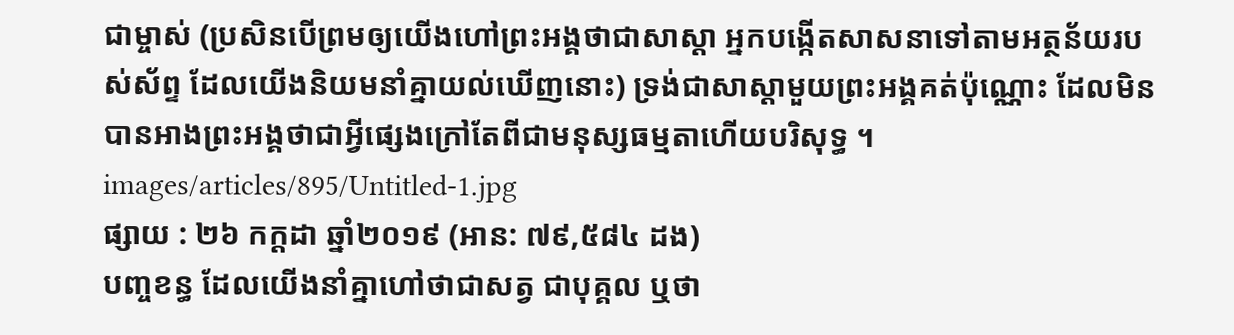ជាម្ចាស់ (ប្រសិនបើព្រមឲ្យយើងហៅព្រះអង្គថាជាសាស្តា អ្នកបង្កើតសាសនាទៅតាមអត្ថន័យរបស់ស័ព្ទ ដែលយើងនិយមនាំគ្នាយល់ឃើញនោះ) ទ្រង់ជាសាស្តាមួយព្រះអង្គគត់ប៉ុណ្ណោះ ដែលមិនបានអាងព្រះអង្គថាជាអ្វីផ្សេងក្រៅតែពីជាមនុស្សធម្មតាហើយបរិសុទ្ធ ។
images/articles/895/Untitled-1.jpg
ផ្សាយ : ២៦ កក្តដា ឆ្នាំ២០១៩ (អាន: ៧៩,៥៨៤ ដង)
បញ្ចខន្ធ ដែលយើងនាំគ្នាហៅថាជាសត្វ ជាបុគ្គល ឬថា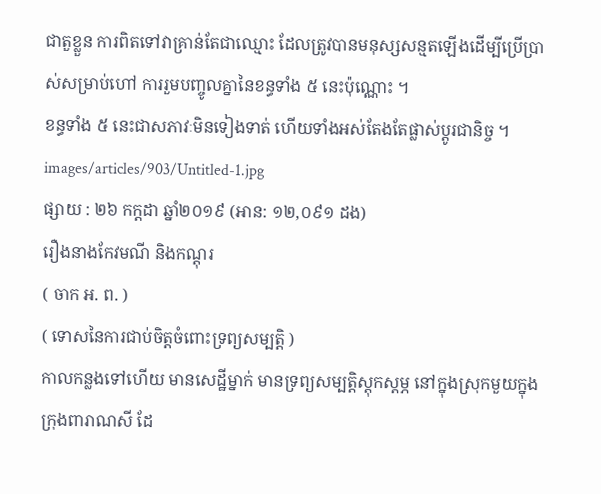ជាតួខ្លួន ការពិតទៅវាគ្រាន់តែជាឈ្មោះ ដែលត្រូវបានមនុស្សសន្មតឡើងដើម្បីប្រើប្រាស់សម្រាប់ហៅ ការរួមបញ្ចូលគ្នានៃខន្ធទាំង ៥ នេះប៉ុណ្ណោះ ។
ខន្ធទាំង ៥ នេះជាសភាវៈមិនទៀងទាត់ ហើយទាំងអស់តែងតែផ្លាស់ប្តូរជានិច្ច ។
images/articles/903/Untitled-1.jpg
ផ្សាយ : ២៦ កក្តដា ឆ្នាំ២០១៩ (អាន: ១២,០៩១ ដង)
រឿងនាងកែវមណី និងកណ្តុរ
( ចាក អ. ព. )
( ទោសនៃការជាប់ចិត្តចំពោះទ្រព្យសម្បត្តិ )
កាលកន្លងទៅហើយ មានសេដ្ឋីម្នាក់ មានទ្រព្យសម្បត្តិស្តុកស្តម្ភ នៅក្នុងស្រុកមួយក្នុងក្រុងពារាណសី ដែ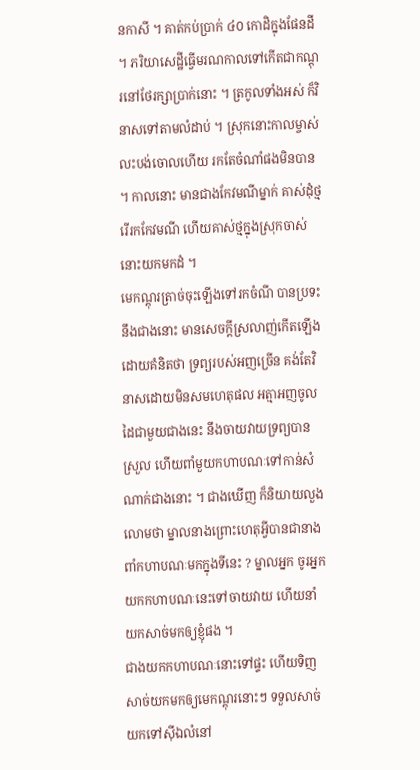នកាសី ។ គាត់កប់ប្រាក់ ៤០ កោដិក្នុងផែនដី ។ ភរិយាសេដ្ឋីធ្វើមរណកាលទៅកើតជាកណ្តុរនៅថែរក្សាប្រាក់នោះ ។ ត្រកូលទាំងអស់ ក៏វិនាសទៅតាមលំដាប់ ។ ស្រុកនោះកាលម្ចាស់លះបង់ចោលហើយ រកតែចំណាំផងមិនបាន ។ កាលនោះ មានជាងកែវមណីម្នាក់ គាស់ដុំថ្មរើរកកែវមណី ហើយគាស់ថ្មក្នុងស្រុកចាស់នោះយកមកដំ ។
មេកណ្តុរត្រាច់ចុះឡើងទៅរកចំណី បានប្រទះនឹងជាងនោះ មានសេចក្តីស្រលាញ់កើតឡើងដោយគំនិតថា ទ្រព្យរបស់អញច្រើន គង់តែវិនាសដោយមិនសមហេតុផល អត្មាអញចូលដៃជាមួយជាងនេះ នឹងចាយវាយទ្រព្យបានស្រួល ហើយពាំមួយកហាបណៈទៅកាន់សំណាក់ជាងនោះ ។ ជាងឃើញ ក៏និយាយលួងលោមថា ម្នាលនាងព្រោះហេតុអ្វីបានជានាងពាំកហាបណៈមកក្នុងទីនេះ ? ម្នាលអ្នក ចូរអ្នកយកកហាបណៈនេះទៅចាយវាយ ហើយនាំយកសាច់មកឲ្យខ្ញុំផង ។
ជាងយកកហាបណៈនោះទៅផ្ទះ ហើយទិញសាច់យកមកឲ្យមេកណ្តុរនោះៗ ទទួលសាច់យកទៅស៊ីឯលំនៅ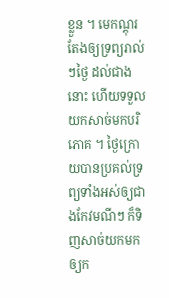ខ្លួន ។ មេកណ្តុរតែងឲ្យទ្រព្យរាល់ៗថ្ងៃ ដល់ជាងនោះ ហើយទទួលយកសាច់មកបរិភោគ ។ ថ្ងៃក្រោយបានប្រគល់ទ្រព្យទាំងអស់ឲ្យជាងកែវមណីៗ ក៏ទិញសាច់យកមកឲ្យក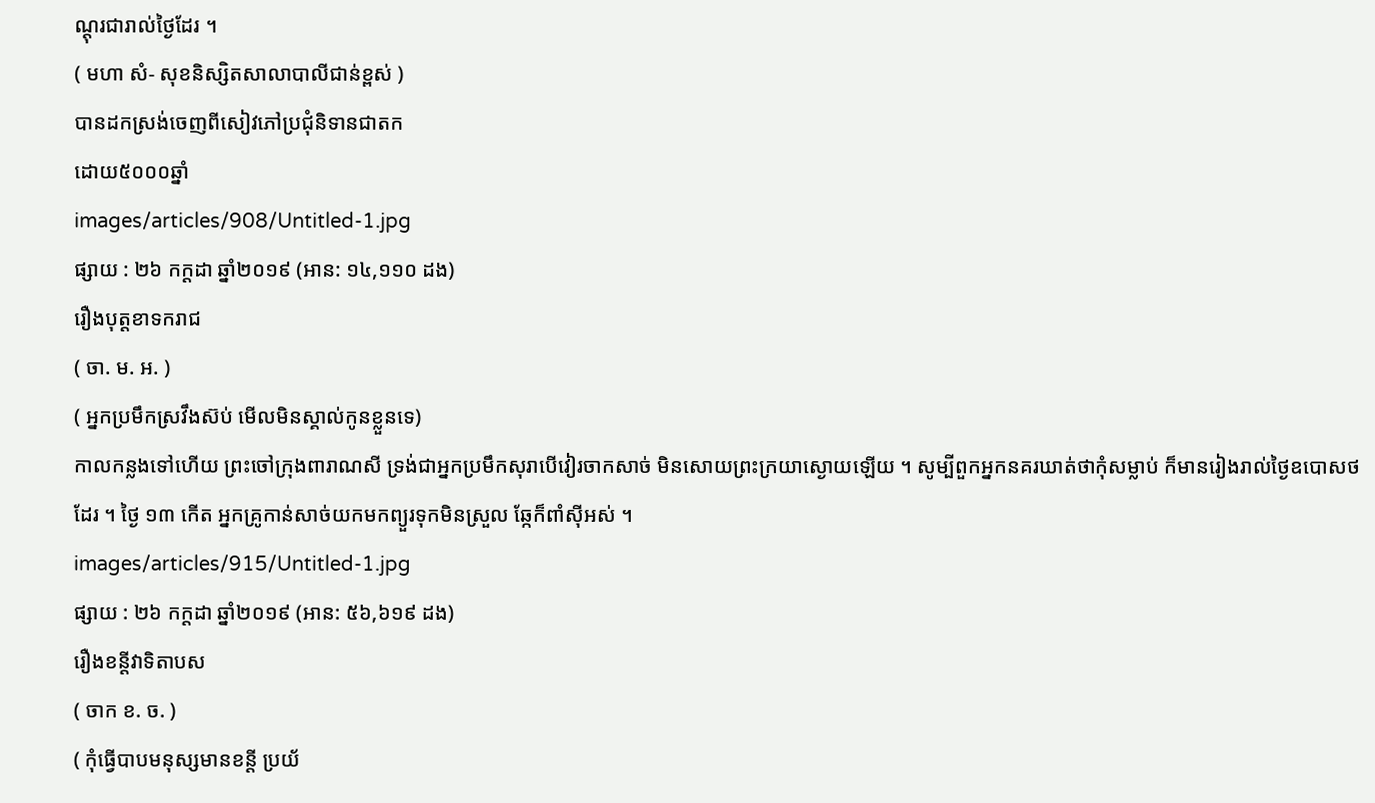ណ្តុរជារាល់ថ្ងៃដែរ ។
( មហា សំ- សុខនិស្សិតសាលាបាលីជាន់ខ្ពស់ )
បានដកស្រង់ចេញពីសៀវភៅប្រជុំនិទានជាតក
ដោយ៥០០០ឆ្នាំ
images/articles/908/Untitled-1.jpg
ផ្សាយ : ២៦ កក្តដា ឆ្នាំ២០១៩ (អាន: ១៤,១១០ ដង)
រឿងបុត្តខាទករាជ
( ចា. ម. អ. )
( អ្នកប្រមឹកស្រវឹងស៊ប់ មើលមិនស្គាល់កូនខ្លួនទេ)
កាលកន្លងទៅហើយ ព្រះចៅក្រុងពារាណសី ទ្រង់ជាអ្នកប្រមឹកសុរាបើវៀរចាកសាច់ មិនសោយព្រះក្រយាស្ងោយឡើយ ។ សូម្បីពួកអ្នកនគរឃាត់ថាកុំសម្លាប់ ក៏មានរៀងរាល់ថ្ងៃឧបោសថដែរ ។ ថ្ងៃ ១៣ កើត អ្នកគ្រូកាន់សាច់យកមកព្យួរទុកមិនស្រួល ឆ្កែក៏ពាំស៊ីអស់ ។
images/articles/915/Untitled-1.jpg
ផ្សាយ : ២៦ កក្តដា ឆ្នាំ២០១៩ (អាន: ៥៦,៦១៩ ដង)
រឿងខន្តីវាទិតាបស
( ចាក ខ. ច. )
( កុំធ្វើបាបមនុស្សមានខន្តី ប្រយ័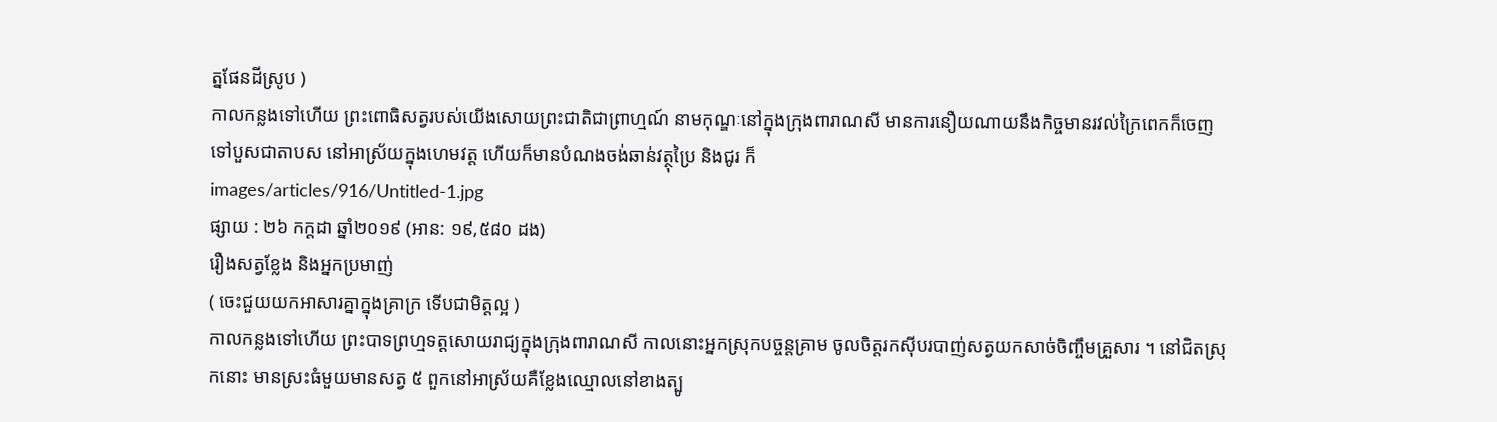ត្នផែនដីស្រូប )
កាលកន្លងទៅហើយ ព្រះពោធិសត្វរបស់យើងសោយព្រះជាតិជាព្រាហ្មណ៍ នាមកុណ្ឌៈនៅក្នុងក្រុងពារាណសី មានការនឿយណាយនឹងកិច្ចមានរវល់ក្រៃពេកក៏ចេញទៅបួសជាតាបស នៅអាស្រ័យក្នុងហេមវត្ត ហើយក៏មានបំណងចង់ឆាន់វត្ថុប្រៃ និងជូរ ក៏
images/articles/916/Untitled-1.jpg
ផ្សាយ : ២៦ កក្តដា ឆ្នាំ២០១៩ (អាន: ១៩,៥៨០ ដង)
រឿងសត្វខ្លែង និងអ្នកប្រមាញ់
( ចេះជួយយកអាសារគ្នាក្នុងគ្រាក្រ ទើបជាមិត្តល្អ )
កាលកន្លងទៅហើយ ព្រះបាទព្រហ្មទត្តសោយរាជ្យក្នុងក្រុងពារាណសី កាលនោះអ្នកស្រុកបច្ចន្តគ្រាម ចូលចិត្តរកស៊ីបរបាញ់សត្វយកសាច់ចិញ្ចឹមគ្រួសារ ។ នៅជិតស្រុកនោះ មានស្រះធំមួយមានសត្វ ៥ ពួកនៅអាស្រ័យគឺខ្លែងឈ្មោលនៅខាងត្បូ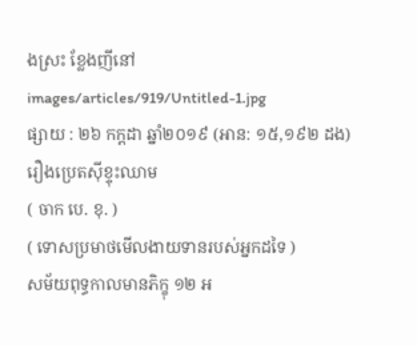ងស្រះ ខ្លែងញីនៅ
images/articles/919/Untitled-1.jpg
ផ្សាយ : ២៦ កក្តដា ឆ្នាំ២០១៩ (អាន: ១៥,១៩២ ដង)
រឿងប្រេតស៊ីខ្ទុះឈាម
( ចាក បេ. ខុ. )
( ទោសប្រមាថមើលងាយទានរបស់អ្នកដទៃ )
សម័យពុទ្ធកាលមានភិក្ខុ ១២ អ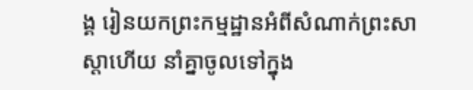ង្គ រៀនយកព្រះកម្មដ្ឋានអំពីសំណាក់ព្រះសាស្តាហើយ នាំគ្នាចូលទៅក្នុង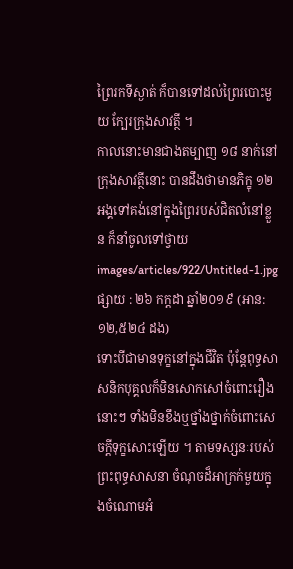ព្រៃរកទីស្ងាត់ ក៏បានទៅដល់ព្រៃរបោះមួយ ក្បែរក្រុងសាវត្ថី ។
កាលនោះមានជាងតម្បាញ ១៨ នាក់នៅក្រុងសាវត្ថីនោះ បានដឹងថាមានភិក្ខុ ១២ អង្គទៅគង់នៅក្នុងព្រៃរបស់ជិតលំនៅខ្លួន ក៏នាំចូលទៅថ្វាយ
images/articles/922/Untitled-1.jpg
ផ្សាយ : ២៦ កក្តដា ឆ្នាំ២០១៩ (អាន: ១២,៥២៤ ដង)
ទោះបីជាមានទុក្ខនៅក្នុងជីវិត ប៉ុន្តែពុទ្ធសាសនិកបុគ្គលក៏មិនសោកសៅចំពោះរឿងនោះៗ ទាំងមិនខឹងឬថ្នាំងថ្នាក់ចំពោះសេចក្តីទុក្ខសោះឡើយ ។ តាមទស្សនៈរបស់ព្រះពុទ្ធសាសនា ចំណុចដ៏អាក្រក់មួយក្នុងចំណោមអំ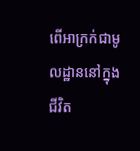ពើអាក្រក់ជាមូលដ្ឋាននៅក្នុងជីវិត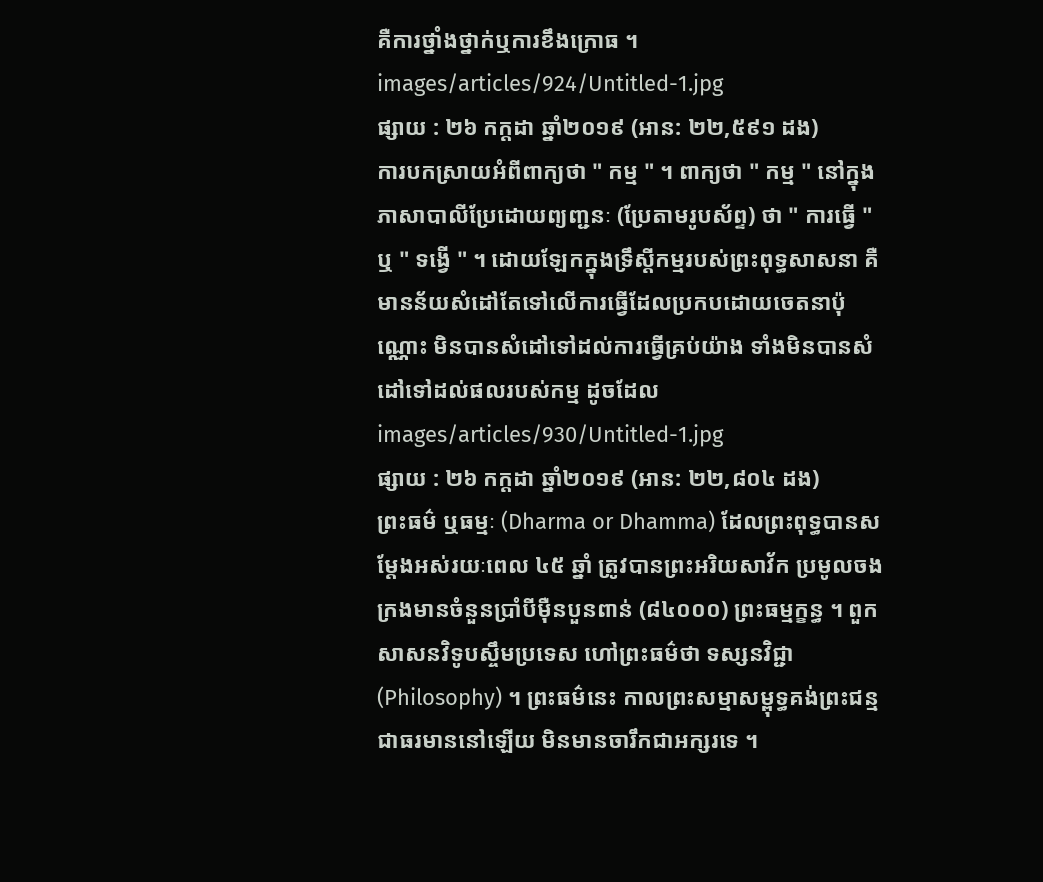គឺការថ្នាំងថ្នាក់ឬការខឹងក្រោធ ។
images/articles/924/Untitled-1.jpg
ផ្សាយ : ២៦ កក្តដា ឆ្នាំ២០១៩ (អាន: ២២,៥៩១ ដង)
ការបកស្រាយអំពីពាក្យថា " កម្ម " ។ ពាក្យថា " កម្ម " នៅក្នុងភាសាបាលីប្រែដោយព្យញ្ជនៈ (ប្រែតាមរូបស័ព្ទ) ថា " ការធ្វើ " ឬ " ទង្វើ " ។ ដោយឡែកក្នុងទ្រឹស្តីកម្មរបស់ព្រះពុទ្ធសាសនា គឺមានន័យសំដៅតែទៅលើការធ្វើដែលប្រកបដោយចេតនាប៉ុណ្ណោះ មិនបានសំដៅទៅដល់ការធ្វើគ្រប់យ៉ាង ទាំងមិនបានសំដៅទៅដល់ផលរបស់កម្ម ដូចដែល
images/articles/930/Untitled-1.jpg
ផ្សាយ : ២៦ កក្តដា ឆ្នាំ២០១៩ (អាន: ២២,៨០៤ ដង)
ព្រះធម៌ ឬធម្មៈ (Dharma or Dhamma) ដែលព្រះពុទ្ធបានសម្តែងអស់រយៈពេល ៤៥ ឆ្នាំ ត្រូវបានព្រះអរិយសាវ័ក ប្រមូលចងក្រងមានចំនួនប្រាំបីម៉ឺនបួនពាន់ (៨៤០០០) ព្រះធម្មក្ខន្ធ ។ ពួកសាសនវិទូបស្ចឹមប្រទេស ហៅព្រះធម៌ថា ទស្សនវិជ្ជា (Philosophy) ។ ព្រះធម៌នេះ កាលព្រះសម្មាសម្ពុទ្ធគង់ព្រះជន្ម ជាធរមាននៅឡើយ មិនមានចារឹកជាអក្សរទេ ។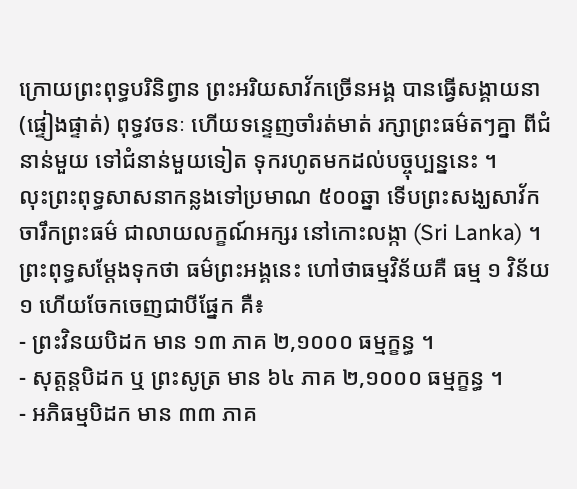ក្រោយព្រះពុទ្ធបរិនិព្វាន ព្រះអរិយសាវ័កច្រើនអង្គ បានធ្វើសង្គាយនា (ផ្ទៀងផ្ទាត់) ពុទ្ធវចនៈ ហើយទន្ទេញចាំរត់មាត់ រក្សាព្រះធម៌តៗគ្នា ពីជំនាន់មួយ ទៅជំនាន់មួយទៀត ទុករហូតមកដល់បច្ចុប្បន្ននេះ ។
លុះព្រះពុទ្ធសាសនាកន្លងទៅប្រមាណ ៥០០ឆ្នា ទើបព្រះសង្ឃសាវ័ក ចារឹកព្រះធម៌ ជាលាយលក្ខណ៍អក្សរ នៅកោះលង្កា (Sri Lanka) ។ ព្រះពុទ្ធសម្តែងទុកថា ធម៌ព្រះអង្គនេះ ហៅថាធម្មវិន័យគឺ ធម្ម ១ វិន័យ ១ ហើយចែកចេញជាបីផ្នែក គឺ៖
- ព្រះវិនយបិដក មាន ១៣ ភាគ ២,១០០០ ធម្មក្ខន្ធ ។
- សុត្តន្តបិដក ឬ ព្រះសូត្រ មាន ៦៤ ភាគ ២,១០០០ ធម្មក្ខន្ធ ។
- អភិធម្មបិដក មាន ៣៣ ភាគ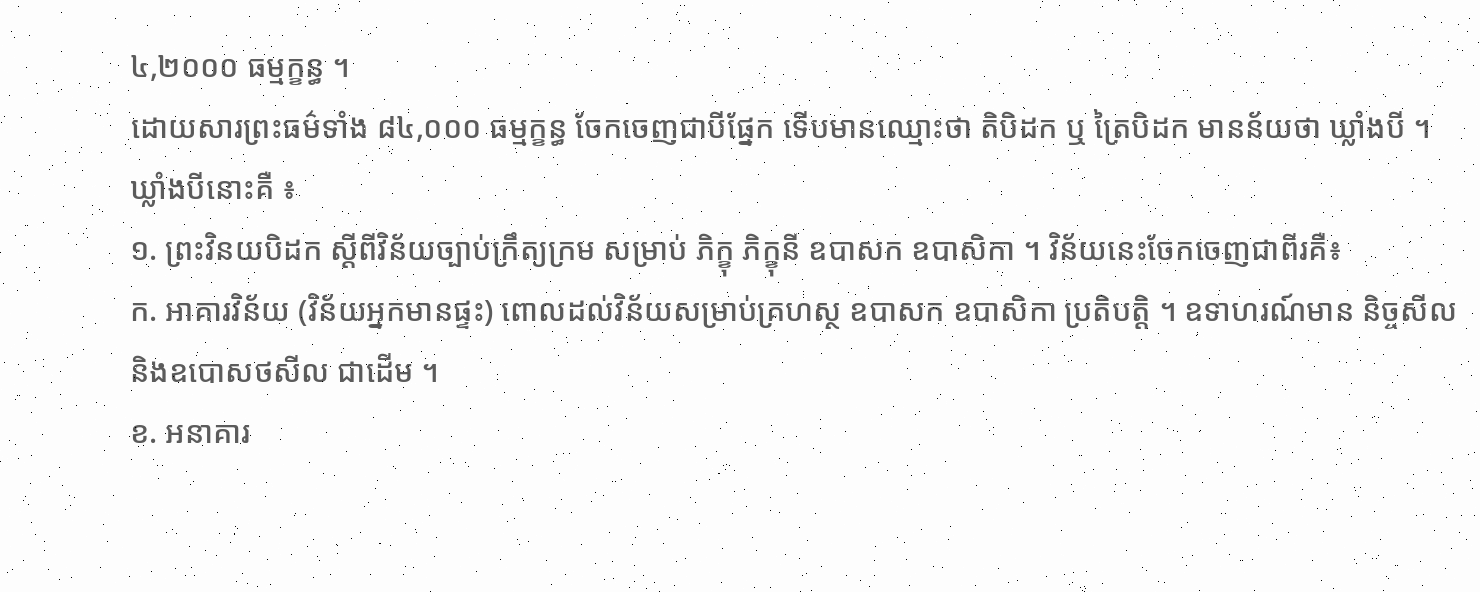៤,២០០០ ធម្មក្ខន្ធ ។
ដោយសារព្រះធម៌ទាំង ៨៤,០០០ ធម្មក្ខន្ធ ចែកចេញជាបីផ្នែក ទើបមានឈ្មោះថា តិបិដក ឬ ត្រៃបិដក មានន័យថា ឃ្លាំងបី ។ ឃ្លាំងបីនោះគឺ ៖
១. ព្រះវិនយបិដក ស្តីពីវិន័យច្បាប់ក្រឹត្យក្រម សម្រាប់ ភិក្ខុ ភិក្ខុនី ឧបាសក ឧបាសិកា ។ វិន័យនេះចែកចេញជាពីរគឺ៖
ក. អាគារវិន័យ (វិន័យអ្នកមានផ្ទះ) ពោលដល់វិន័យសម្រាប់គ្រហស្ថ ឧបាសក ឧបាសិកា ប្រតិបត្តិ ។ ឧទាហរណ៍មាន និច្ចសីល និងឧបោសថសីល ជាដើម ។
ខ. អនាគារ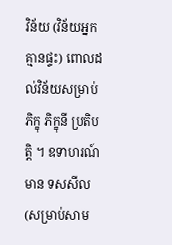វិន័យ (វិន័យអ្នកគ្មានផ្ទះ) ពោលដល់វិន័យសម្រាប់ ភិក្ខុ ភិក្ខុនី ប្រតិបត្តិ ។ ឧទាហរណ៍មាន ទសសីល (សម្រាប់សាម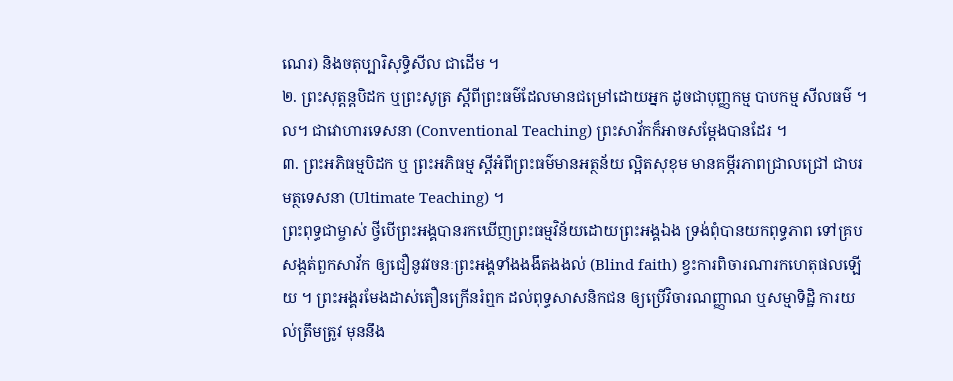ណេរ) និងចតុប្បារិសុទ្ធិសីល ជាដើម ។
២. ព្រះសុត្តន្តបិដក ឬព្រះសូត្រ ស្តីពីព្រះធម៌ដែលមានជម្រៅដោយអ្នក ដូចជាបុញ្ញកម្ម បាបកម្ម សីលធម៌ ។ល។ ជាវោហារទេសនា (Conventional Teaching) ព្រះសាវ័កក៏អាចសម្តែងបានដែរ ។
៣. ព្រះអភិធម្មបិដក ឬ ព្រះអភិធម្ម ស្តីអំពីព្រះធម៌មានអត្ថន័យ ល្អិតសុខុម មានគម្ភីរភាពជ្រាលជ្រៅ ជាបរមត្ថទេសនា (Ultimate Teaching) ។
ព្រះពុទ្ធជាម្ចាស់ ថ្វីបើព្រះអង្គបានរកឃើញព្រះធម្មវិន័យដោយព្រះអង្គឯង ទ្រង់ពុំបានយកពុទ្ធភាព ទៅគ្របសង្កត់ពួកសាវ័ក ឲ្យជឿនូវវចនៈព្រះអង្គទាំងងងឹតងងល់ (Blind faith) ខ្វះការពិចារណារកហេតុផលឡើយ ។ ព្រះអង្គរមែងដាស់តឿនក្រើនរំឮក ដល់ពុទ្ធសាសនិកជន ឲ្យប្រើវិចារណញ្ញាណ ឬសម្មាទិដ្ឋិ ការយល់ត្រឹមត្រូវ មុននឹង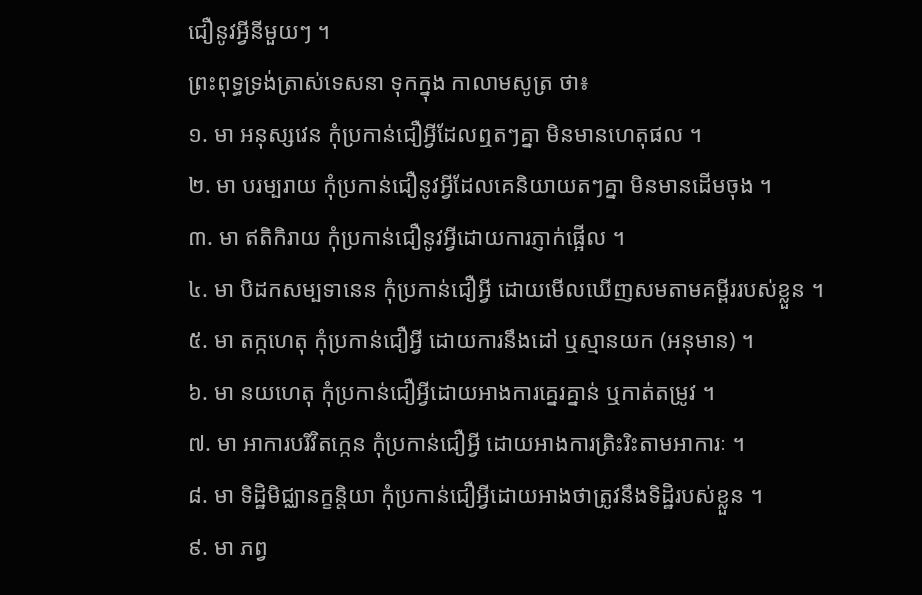ជឿនូវអ្វីនីមួយៗ ។
ព្រះពុទ្ធទ្រង់ត្រាស់ទេសនា ទុកក្នុង កាលាមសូត្រ ថា៖
១. មា អនុស្សវេន កុំប្រកាន់ជឿអ្វីដែលឮតៗគ្នា មិនមានហេតុផល ។
២. មា បរម្បរាយ កុំប្រកាន់ជឿនូវអ្វីដែលគេនិយាយតៗគ្នា មិនមានដើមចុង ។
៣. មា ឥតិកិរាយ កុំប្រកាន់ជឿនូវអ្វីដោយការភ្ញាក់ផ្អើល ។
៤. មា បិដកសម្បទានេន កុំប្រកាន់ជឿអ្វី ដោយមើលឃើញសមតាមគម្ពីររបស់ខ្លួន ។
៥. មា តក្កហេតុ កុំប្រកាន់ជឿអ្វី ដោយការនឹងដៅ ឬស្មានយក (អនុមាន) ។
៦. មា នយហេតុ កុំប្រកាន់ជឿអ្វីដោយអាងការគ្នេរគ្នាន់ ឬកាត់តម្រូវ ។
៧. មា អាការបរិវិតក្កេន កុំប្រកាន់ជឿអ្វី ដោយអាងការត្រិះរិះតាមអាការៈ ។
៨. មា ទិដ្ឋិមិជ្ឈានក្ខនិ្តយា កុំប្រកាន់ជឿអ្វីដោយអាងថាត្រូវនឹងទិដ្ឋិរបស់ខ្លួន ។
៩. មា ភព្វ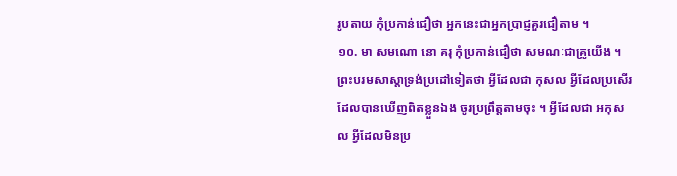រូបតាយ កុំប្រកាន់ជឿថា អ្នកនេះជាអ្នកប្រាជ្ញគួរជឿតាម ។
១០. មា សមណោ នោ គរុ កុំប្រកាន់ជឿថា សមណៈជាគ្រូយើង ។
ព្រះបរមសាស្តាទ្រង់ប្រដៅទៀតថា អ្វីដែលជា កុសល អ្វីដែលប្រសើរ ដែលបានឃើញពិតខ្លួនឯង ចូរប្រព្រឹត្តតាមចុះ ។ អ្វីដែលជា អកុសល អ្វីដែលមិនប្រ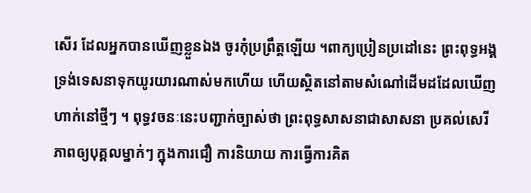សើរ ដែលអ្នកបានឃើញខ្លួនឯង ចូរកុំប្រព្រឹត្តឡើយ ។ពាក្យប្រៀនប្រដៅនេះ ព្រះពុទ្ធអង្គទ្រង់ទេសនាទុកយូរយារណាស់មកហើយ ហើយស្ថិតនៅតាមសំណៅដើមដដែលឃើញហាក់នៅថ្មីៗ ។ ពុទ្ធវចនៈនេះបញ្ជាក់ច្បាស់ថា ព្រះពុទ្ធសាសនាជាសាសនា ប្រគល់សេរីភាពឲ្យបុគ្គលម្នាក់ៗ ក្នុងការជឿ ការនិយាយ ការធ្វើការគិត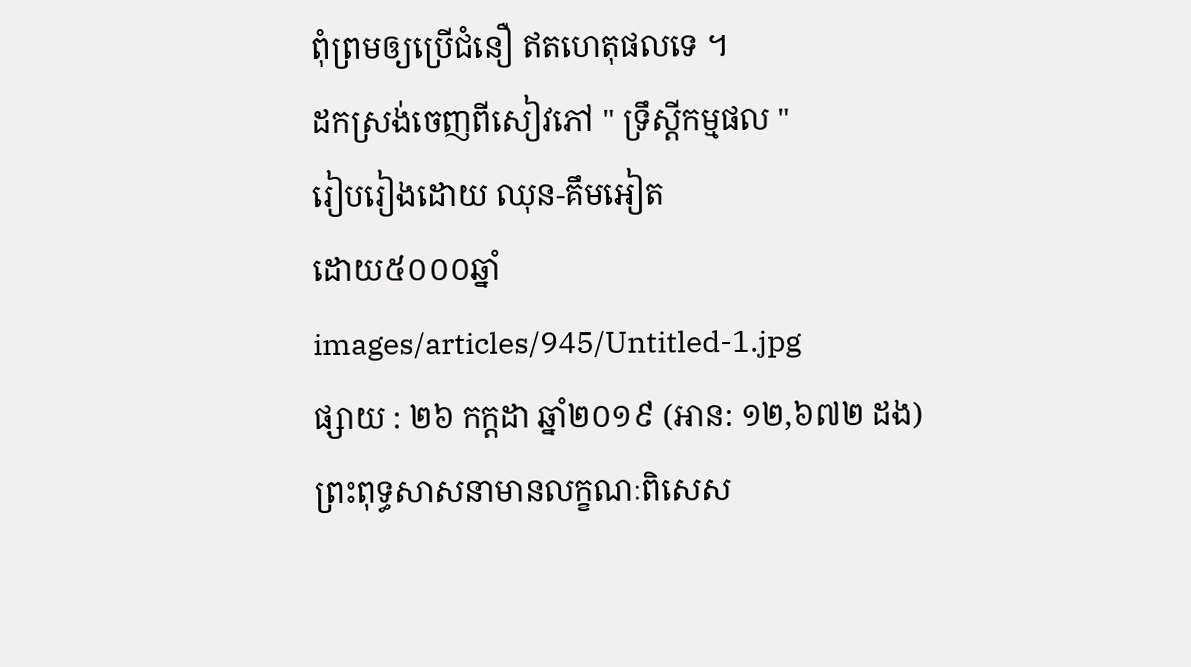ពុំព្រមឲ្យប្រើជំនឿ ឥតហេតុផលទេ ។
ដកស្រង់ចេញពីសៀវភៅ " ទ្រឹស្តីកម្មផល "
រៀបរៀងដោយ ឈុន-គឹមអៀត
ដោយ៥០០០ឆ្នាំ
images/articles/945/Untitled-1.jpg
ផ្សាយ : ២៦ កក្តដា ឆ្នាំ២០១៩ (អាន: ១២,៦៧២ ដង)
ព្រះពុទ្ធសាសនាមានលក្ខណៈពិសេស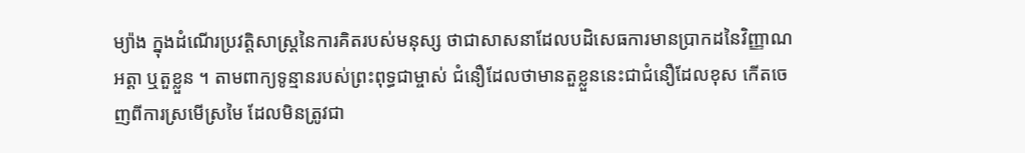ម្យ៉ាង ក្នុងដំណើរប្រវត្តិសាស្រ្តនៃការគិតរបស់មនុស្ស ថាជាសាសនាដែលបដិសេធការមានប្រាកដនៃវិញ្ញាណ អត្តា ឬតួខ្លួន ។ តាមពាក្យទូន្មានរបស់ព្រះពុទ្ធជាម្ចាស់ ជំនឿដែលថាមានតួខ្លួននេះជាជំនឿដែលខុស កើតចេញពីការស្រមើស្រមៃ ដែលមិនត្រូវជា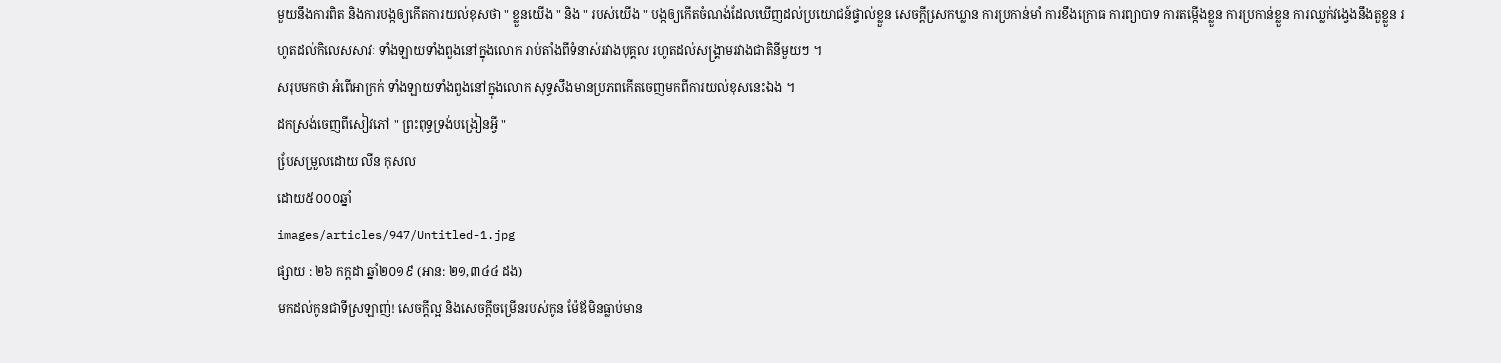មួយនឹងការពិត និងការបង្កឲ្យកើតការយល់ខុសថា " ខ្លួនយើង " និង " របស់យើង " បង្កឲ្យកើតចំណង់ដែលឃើញដល់ប្រយោជន៍ផ្ទាល់ខ្លួន សេចក្តីសេ្រកឃ្លាន ការប្រកាន់មាំ ការខឹងក្រោធ ការព្យាបាទ ការតម្កើងខ្លួន ការប្រកាន់ខ្លួន ការឈ្លក់វង្វេងនឹងតួខ្លួន រហូតដល់កិលេសសាវៈ ទាំងឡាយទាំងពួងនៅក្នុងលោក រាប់តាំងពីទំនាស់រវាងបុគ្គល រហូតដល់សង្រ្គាមរវាងជាតិនីមួយៗ ។
សរុបមកថា អំពើអាក្រក់ ទាំងឡាយទាំងពួងនៅក្នុងលោក សុទ្ធសឹងមានប្រភពកើតចេញមកពីការយល់ខុសនេះឯង ។
ដកស្រង់ចេញពីសៀវភៅ " ព្រះពុទ្ធទ្រង់បង្រៀនអ្វី "
បែ្រសម្រួលដោយ លីន កុសល
ដោយ៥០០០ឆ្នាំ
images/articles/947/Untitled-1.jpg
ផ្សាយ : ២៦ កក្តដា ឆ្នាំ២០១៩ (អាន: ២១,៣៤៤ ដង)
មកដល់កូនជាទីស្រឡាញ់! សេចក្តីល្អ និងសេចក្តីចម្រើនរបស់កូន ម៉ែឪមិនធ្លាប់មាន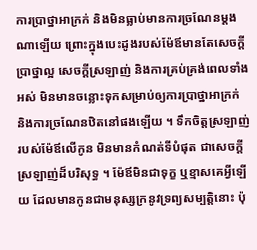ការប្រាថ្នាអាក្រក់ និងមិនធ្លាប់មានការច្រណែនម្តងណាឡើយ ព្រោះក្នុងបេះដូងរបស់ម៉ែឪមានតែសេចក្តីប្រាថ្នាល្អ សេចក្តីស្រឡាញ់ និងការគ្រប់គ្រង់ពេលទាំងអស់ មិនមានចន្លោះទុកសម្រាប់ឲ្យការប្រាថ្នាអាក្រក់ និងការច្រណែនឋិតនៅផងឡើយ ។ ទឹកចិត្តស្រឡាញ់របស់ម៉ែឪលើកូន មិនមានកំណត់ទីបំផុត ជាសេចក្តីស្រឡាញ់ដ៏បរិសុទ្ធ ។ ម៉ែឪមិនជាទុក្ខ ឬខ្មាសគេអ្វីឡើយ ដែលមានកូនជាមនុស្សក្រនូវទ្រព្យសម្បត្តិនោះ ប៉ុ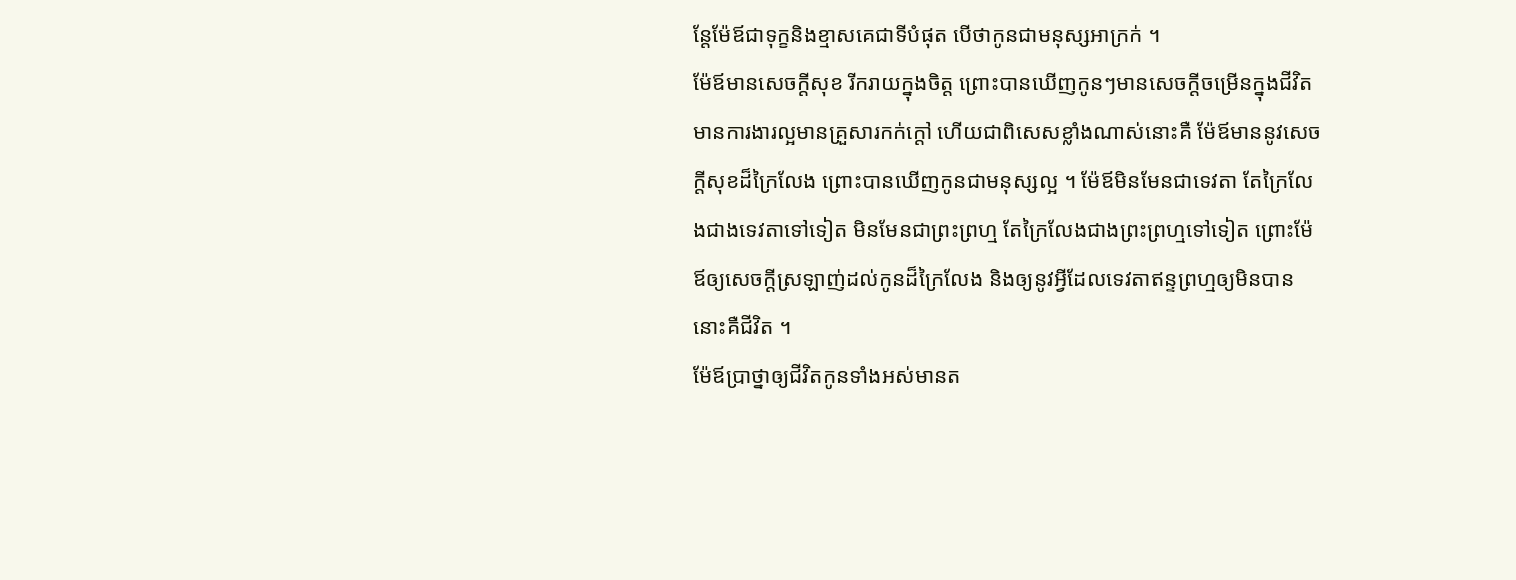ន្តែម៉ែឪជាទុក្ខនិងខ្មាសគេជាទីបំផុត បើថាកូនជាមនុស្សអាក្រក់ ។
ម៉ែឪមានសេចក្តីសុខ រីករាយក្នុងចិត្ត ព្រោះបានឃើញកូនៗមានសេចក្តីចម្រើនក្នុងជីវិត មានការងារល្អមានគ្រួសារកក់ក្តៅ ហើយជាពិសេសខ្លាំងណាស់នោះគឺ ម៉ែឪមាននូវសេចក្តីសុខដ៏ក្រៃលែង ព្រោះបានឃើញកូនជាមនុស្សល្អ ។ ម៉ែឪមិនមែនជាទេវតា តែក្រៃលែងជាងទេវតាទៅទៀត មិនមែនជាព្រះព្រហ្ម តែក្រៃលែងជាងព្រះព្រហ្មទៅទៀត ព្រោះម៉ែឪឲ្យសេចក្តីស្រឡាញ់ដល់កូនដ៏ក្រៃលែង និងឲ្យនូវអ្វីដែលទេវតាឥន្ទព្រហ្មឲ្យមិនបាន នោះគឺជីវិត ។
ម៉ែឪប្រាថ្នាឲ្យជីវិតកូនទាំងអស់មានត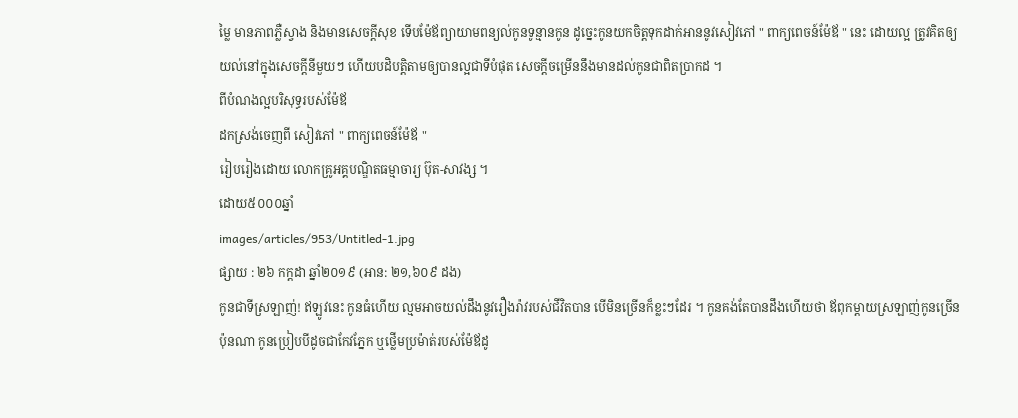ម្លៃ មានភាពភ្លឺស្វាង និងមានសេចក្តីសុខ ទើបម៉ែឪព្យាយាមពន្យល់កូនទូន្មានកូន ដូច្នេះកូនយកចិត្តទុកដាក់អាននូវសៀវភៅ " ពាក្យពេចន៍ម៉ែឪ " នេះ ដោយល្អ ត្រូវគិតឲ្យយល់នៅក្នុងសេចក្តីនីមួយៗ ហើយបដិបត្តិតាមឲ្យបានល្អជាទីបំផុត សេចក្តីចម្រើននឹងមានដល់កូនជាពិតប្រាកដ ។
ពីបំណងល្អបរិសុទ្ធរបស់ម៉ែឪ
ដកស្រង់ចេញពី សៀវភៅ " ពាក្យពេចន៍ម៉ែឪ "
រៀបរៀងដោយ លោកគ្រូអគ្គបណ្ឌិតធម្មាចារ្យ ប៊ុត-សាវង្ស ។
ដោយ៥០០០ឆ្នាំ
images/articles/953/Untitled-1.jpg
ផ្សាយ : ២៦ កក្តដា ឆ្នាំ២០១៩ (អាន: ២១,៦០៩ ដង)
កូនជាទីស្រឡាញ់! ឥឡូវនេះ កូនធំហើយ ល្មមអាចយល់ដឹងនូវរឿងរ៉ាវរបស់ជីវិតបាន បើមិនច្រើនក៏ខ្លះៗដែរ ។ កូនគង់តែបានដឹងហើយថា ឪពុកម្តាយស្រឡាញ់កូនច្រើនប៉ុនណា កូនប្រៀបបីដូចជាកែវភ្នែក ឬថ្លើមប្រម៉ាត់របស់ម៉ែឪដូ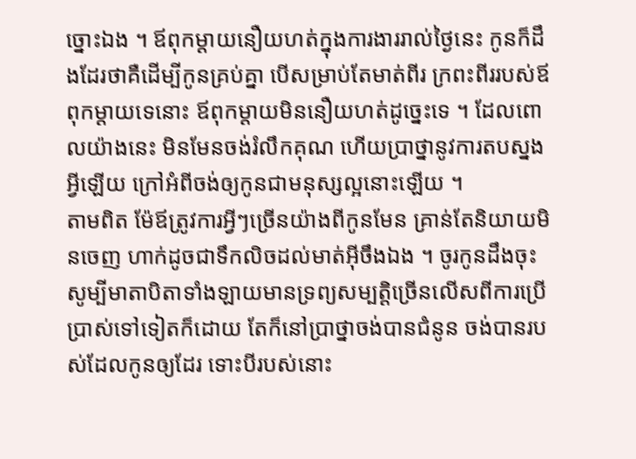ច្នោះឯង ។ ឪពុកម្តាយនឿយហត់ក្នុងការងាររាល់ថ្ងៃនេះ កូនក៏ដឹងដែរថាគឺដើម្បីកូនគ្រប់គ្នា បើសម្រាប់តែមាត់ពីរ ក្រពះពីររបស់ឪពុកម្តាយទេនោះ ឪពុកម្តាយមិននឿយហត់ដូច្នេះទេ ។ ដែលពោលយ៉ាងនេះ មិនមែនចង់រំលឹកគុណ ហើយប្រាថ្នានូវការតបស្នងអ្វីឡើយ ក្រៅអំពីចង់ឲ្យកូនជាមនុស្សល្អនោះឡើយ ។
តាមពិត ម៉ែឪត្រូវការអ្វីៗច្រើនយ៉ាងពីកូនមែន គ្រាន់តែនិយាយមិនចេញ ហាក់ដូចជាទឹកលិចដល់មាត់អ៊ីចឹងឯង ។ ចូរកូនដឹងចុះ សូម្បីមាតាបិតាទាំងឡាយមានទ្រព្យសម្បត្តិច្រើនលើសពីការប្រើប្រាស់ទៅទៀតក៏ដោយ តែក៏នៅប្រាថ្នាចង់បានជំនូន ចង់បានរបស់ដែលកូនឲ្យដែរ ទោះបីរបស់នោះ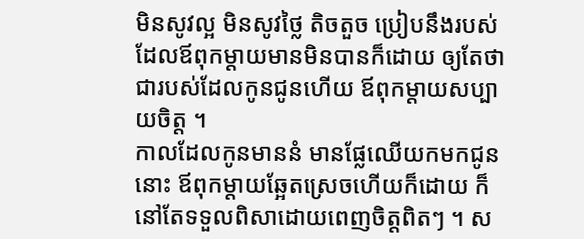មិនសូវល្អ មិនសូវថ្លៃ តិចតួច ប្រៀបនឹងរបស់ដែលឪពុកម្តាយមានមិនបានក៏ដោយ ឲ្យតែថា ជារបស់ដែលកូនជូនហើយ ឪពុកម្តាយសប្បាយចិត្ត ។
កាលដែលកូនមាននំ មានផ្លែឈើយកមកជូននោះ ឪពុកម្តាយឆ្អែតស្រេចហើយក៏ដោយ ក៏នៅតែទទួលពិសាដោយពេញចិត្តពិតៗ ។ ស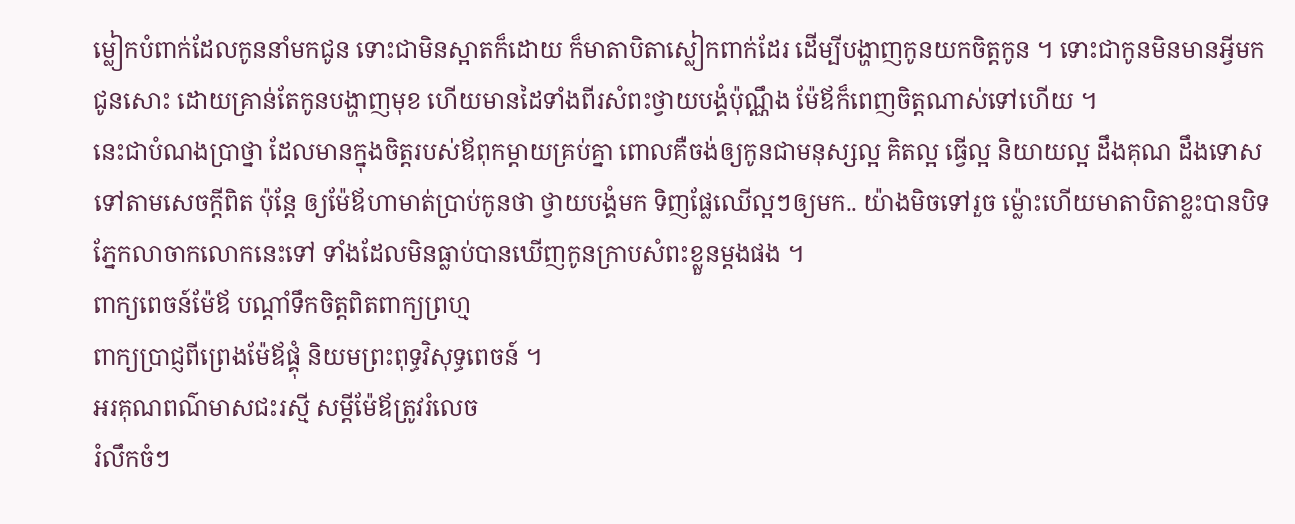ម្លៀកបំពាក់ដែលកូននាំមកជូន ទោះជាមិនស្អាតក៏ដោយ ក៏មាតាបិតាស្លៀកពាក់ដែរ ដើម្បីបង្ហាញកូនយកចិត្តកូន ។ ទោះជាកូនមិនមានអ្វីមកជូនសោះ ដោយគ្រាន់តែកូនបង្ហាញមុខ ហើយមានដៃទាំងពីរសំពះថ្វាយបង្គំប៉ុណ្ណឹង ម៉ែឪក៏ពេញចិត្តណាស់ទៅហើយ ។
នេះជាបំណងប្រាថ្នា ដែលមានក្នុងចិត្តរបស់ឪពុកម្តាយគ្រប់គ្នា ពោលគឺចង់ឲ្យកូនជាមនុស្សល្អ គិតល្អ ធ្វើល្អ និយាយល្អ ដឹងគុណ ដឹងទោសទៅតាមសេចក្តីពិត ប៉ុន្តែ ឲ្យម៉ែឪហាមាត់ប្រាប់កូនថា ថ្វាយបង្គំមក ទិញផ្លែឈើល្អៗឲ្យមក.. យ៉ាងមិចទៅរួច ម៉្លោះហើយមាតាបិតាខ្លះបានបិទភ្នែកលាចាកលោកនេះទៅ ទាំងដែលមិនធ្លាប់បានឃើញកូនក្រាបសំពះខ្លួនម្តងផង ។
ពាក្យពេចន៍ម៉ែឪ បណ្តាំទឹកចិត្តពិតពាក្យព្រហ្ម
ពាក្យប្រាជ្ញពីព្រេងម៉ែឪផ្គុំ និយមព្រះពុទ្ធវិសុទ្ធពេចន៍ ។
អរគុណពណ៌មាសជះរស្មី សម្តីម៉ែឪត្រូវរំលេច
រំលឹកចំៗ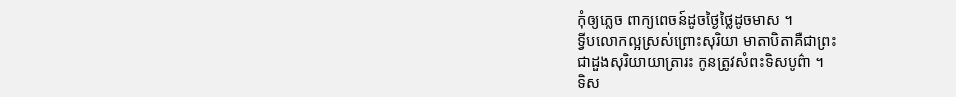កុំឲ្យភ្លេច ពាក្យពេចន៍ដូចថ្ងៃថ្លៃដូចមាស ។
ទ្វីបលោកល្អស្រស់ព្រោះសុរិយា មាតាបិតាគឺជាព្រះ
ជាដួងសុរិយាយាត្រារះ កូនត្រូវសំពះទិសបូព៌ា ។
ទិស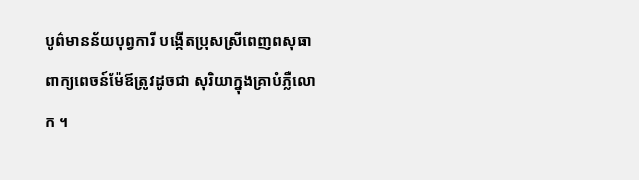បូព៌មានន័យបុព្វការី បង្កើតប្រុសស្រីពេញពសុធា
ពាក្យពេចន៍ម៉ែឪត្រូវដូចជា សុរិយាក្នុងគ្រាបំភ្លឺលោក ។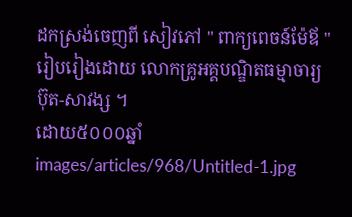ដកស្រង់ចេញពី សៀវភៅ " ពាក្យពេចន៍ម៉ែឪ "
រៀបរៀងដោយ លោកគ្រូអគ្គបណ្ឌិតធម្មាចារ្យ ប៊ុត-សាវង្ស ។
ដោយ៥០០០ឆ្នាំ
images/articles/968/Untitled-1.jpg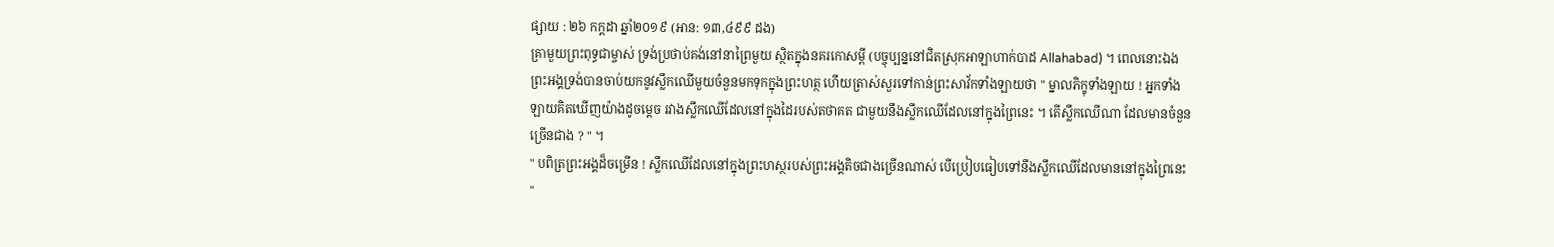ផ្សាយ : ២៦ កក្តដា ឆ្នាំ២០១៩ (អាន: ១៣,៤៩៩ ដង)
គ្រាមួយព្រះពុទ្ធជាម្ចាស់ ទ្រង់ប្រថាប់គង់នៅនាព្រៃមួយ ស្ថិតក្នុងនគរកោសម្ពី (បច្ចុប្បន្ននៅជិតស្រុកអាឡាហាក់បាដ Allahabad) ។ ពេលនោះឯង ព្រះអង្គទ្រង់បានចាប់យកនូវស្លឹកឈើមួយចំនួនមកទុកក្នុងព្រះហត្ថ ហើយត្រាស់សួរទៅកាន់ព្រះសាវ័កទាំងឡាយថា " ម្នាលភិក្ខុទាំងឡាយ ! អ្នកទាំងឡាយគិតឃើញយ៉ាងដូចម្តេច រវាងស្លឹកឈើដែលនៅក្នុងដៃរបស់តថាគត ជាមួយនឹងស្លឹកឈើដែលនៅក្នុងព្រៃនេះ ។ តើស្លឹកឈើណា ដែលមានចំនួនច្រើនជាង ? " ។
" បពិត្រព្រះអង្គដ៏ចម្រើន ! ស្លឹកឈើដែលនៅក្នុងព្រះហស្ថរបស់ព្រះអង្គតិចជាងច្រើនណាស់ បើប្រៀបធៀបទៅនឹងស្លឹកឈើដែលមាននៅក្នុងព្រៃនេះ "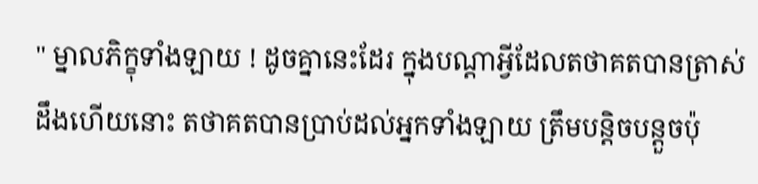" ម្នាលភិក្ខុទាំងឡាយ ! ដូចគ្នានេះដែរ ក្នុងបណ្តាអ្វីដែលតថាគតបានត្រាស់ដឹងហើយនោះ តថាគតបានប្រាប់ដល់អ្នកទាំងឡាយ ត្រឹមបន្តិចបន្តួចប៉ុ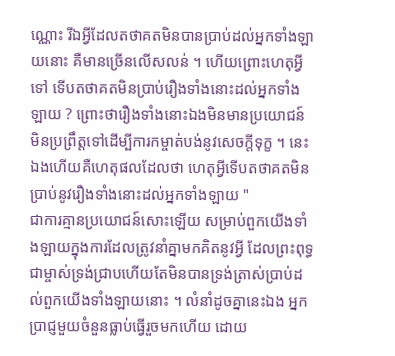ណ្ណោះ រីឯអ្វីដែលតថាគតមិនបានប្រាប់ដល់អ្នកទាំងឡាយនោះ គឺមានច្រើនលើសលន់ ។ ហើយព្រោះហេតុអ្វីទៅ ទើបតថាគតមិនប្រាប់រឿងទាំងនោះដល់អ្នកទាំងឡាយ ? ព្រោះថារឿងទាំងនោះឯងមិនមានប្រយោជន៍ មិនប្រព្រឹត្តទៅដើម្បីការកម្ចាត់បង់នូវសេចក្តីទុក្ខ ។ នេះឯងហើយគឺហេតុផលដែលថា ហេតុអ្វីទើបតថាគតមិនប្រាប់នូវរឿងទាំងនោះដល់អ្នកទាំងឡាយ "
ជាការគ្មានប្រយោជន៍សោះឡើយ សម្រាប់ពួកយើងទាំងឡាយក្នុងការដែលត្រូវនាំគ្នាមកគិតនូវអ្វី ដែលព្រះពុទ្ធជាម្ចាស់ទ្រង់ជ្រាបហើយតែមិនបានទ្រង់ត្រាស់ប្រាប់ដល់ពួកយើងទាំងឡាយនោះ ។ លំនាំដូចគ្នានេះឯង អ្នកប្រាជ្ញមួយចំនួនធ្លាប់ធ្វើរួចមកហើយ ដោយ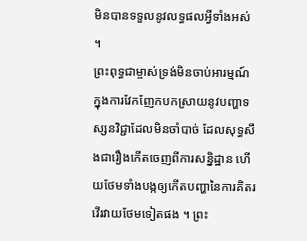មិនបានទទួលនូវលទ្ធផលអ្វីទាំងអស់ ។
ព្រះពុទ្ធជាម្ចាស់ទ្រង់មិនចាប់អារម្មណ៍ ក្នុងការវែកញែកបកស្រាយនូវបញ្ហាទស្សនវិជ្ជាដែលមិនចាំបាច់ ដែលសុទ្ធសឹងជារឿងកើតចេញពីការសន្និដ្ឋាន ហើយថែមទាំងបង្កឲ្យកើតបញ្ហានៃការគិតរវើរវាយថែមទៀតផង ។ ព្រះ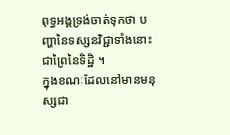ពុទ្ធអង្គទ្រង់ចាត់ទុកថា បញ្ហានៃទស្សនវិជ្ជាទាំងនោះជាព្រៃនៃទិដ្ឋិ ។
ក្នុងខណៈដែលនៅមានមនុស្សជា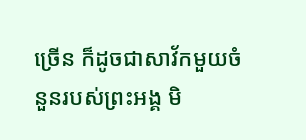ច្រើន ក៏ដូចជាសាវ័កមួយចំនួនរបស់ព្រះអង្គ មិ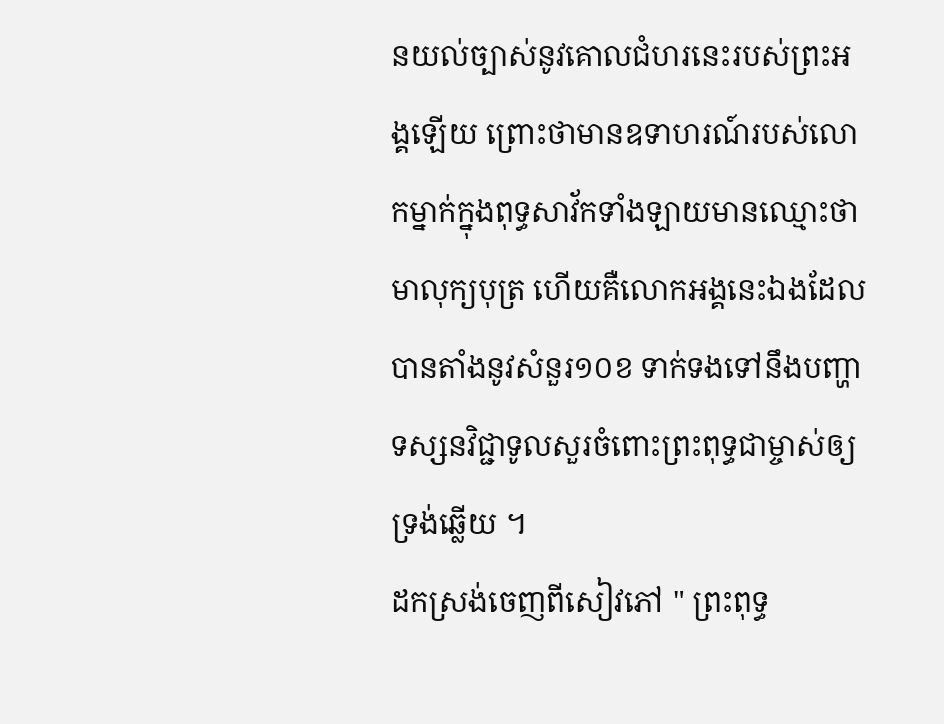នយល់ច្បាស់នូវគោលជំហរនេះរបស់ព្រះអង្គឡើយ ព្រោះថាមានឧទាហរណ៍របស់លោកម្នាក់ក្នុងពុទ្ធសាវ័កទាំងឡាយមានឈ្មោះថា មាលុក្យបុត្រ ហើយគឺលោកអង្គនេះឯងដែលបានតាំងនូវសំនួរ១០ខ ទាក់ទងទៅនឹងបញ្ហាទស្សនវិជ្ជាទូលសួរចំពោះព្រះពុទ្ធជាម្ចាស់ឲ្យទ្រង់ឆ្លើយ ។
ដកស្រង់ចេញពីសៀវភៅ " ព្រះពុទ្ធ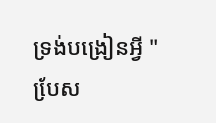ទ្រង់បង្រៀនអ្វី "
បែ្រស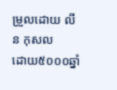ម្រួលដោយ លីន កុសល
ដោយ៥០០០ឆ្នាំ